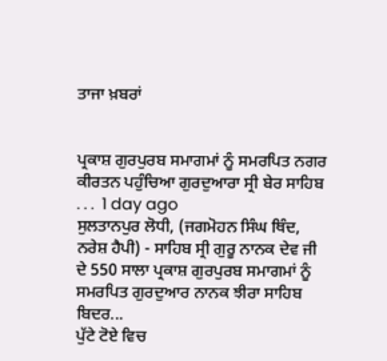ਤਾਜਾ ਖ਼ਬਰਾਂ


ਪ੍ਰਕਾਸ਼ ਗੁਰਪੁਰਬ ਸਮਾਗਮਾਂ ਨੂੰ ਸਮਰਪਿਤ ਨਗਰ ਕੀਰਤਨ ਪਹੁੰਚਿਆ ਗੁਰਦੁਆਰਾ ਸ੍ਰੀ ਬੇਰ ਸਾਹਿਬ
. . .  1 day ago
ਸੁਲਤਾਨਪੁਰ ਲੋਧੀ, (ਜਗਮੋਹਨ ਸਿੰਘ ਥਿੰਦ, ਨਰੇਸ਼ ਹੈਪੀ) - ਸਾਹਿਬ ਸ੍ਰੀ ਗੁਰੂ ਨਾਨਕ ਦੇਵ ਜੀ ਦੇ 550 ਸਾਲਾ ਪ੍ਰਕਾਸ਼ ਗੁਰਪੁਰਬ ਸਮਾਗਮਾਂ ਨੂੰ ਸਮਰਪਿਤ ਗੁਰਦੁਆਰ ਨਾਨਕ ਝੀਰਾ ਸਾਹਿਬ ਬਿਦਰ...
ਪੁੱਟੇ ਟੋਏ ਵਿਚ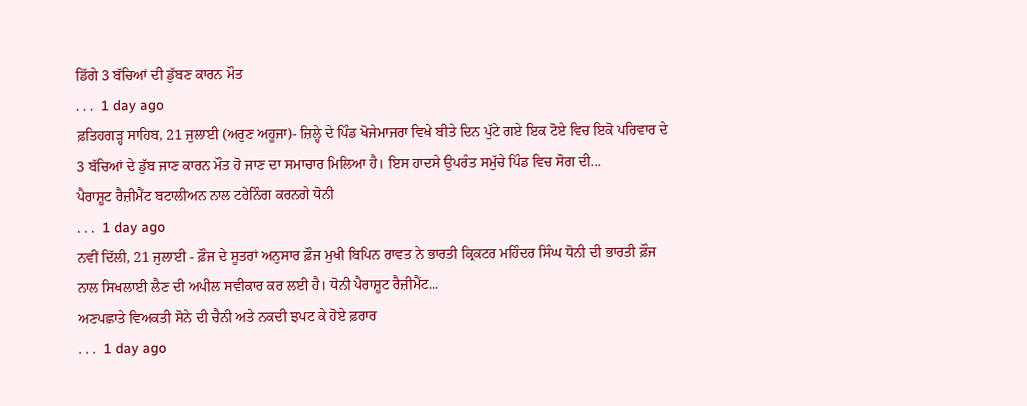ਡਿੱਗੇ 3 ਬੱਚਿਆਂ ਦੀ ਡੁੱਬਣ ਕਾਰਨ ਮੌਤ
. . .  1 day ago
ਫ਼ਤਿਹਗੜ੍ਹ ਸਾਹਿਬ, 21 ਜੁਲਾਈ (ਅਰੁਣ ਅਹੂਜਾ)- ਜ਼ਿਲ੍ਹੇ ਦੇ ਪਿੰਡ ਖੋਜੇਮਾਜਰਾ ਵਿਖੇ ਬੀਤੇ ਦਿਨ ਪੁੱਟੇ ਗਏ ਇਕ ਟੋਏ ਵਿਚ ਇਕੋ ਪਰਿਵਾਰ ਦੇ 3 ਬੱਚਿਆਂ ਦੇ ਡੁੱਬ ਜਾਣ ਕਾਰਨ ਮੌਤ ਹੋ ਜਾਣ ਦਾ ਸਮਾਚਾਰ ਮਿਲਿਆ ਹੈ। ਇਸ ਹਾਦਸੇ ਉਪਰੰਤ ਸਮੁੱਚੇ ਪਿੰਡ ਵਿਚ ਸੋਗ ਦੀ...
ਪੈਰਾਸ਼ੂਟ ਰੈਜ਼ੀਮੈਂਟ ਬਟਾਲੀਅਨ ਨਾਲ ਟਰੇਨਿੰਗ ਕਰਨਗੇ ਧੋਨੀ
. . .  1 day ago
ਨਵੀਂ ਦਿੱਲੀ, 21 ਜੁਲਾਈ - ਫ਼ੌਜ ਦੇ ਸੂਤਰਾਂ ਅਨੁਸਾਰ ਫ਼ੌਜ ਮੁਖੀ ਬਿਪਿਨ ਰਾਵਤ ਨੇ ਭਾਰਤੀ ਕ੍ਰਿਕਟਰ ਮਹਿੰਦਰ ਸਿੰਘ ਧੋਨੀ ਦੀ ਭਾਰਤੀ ਫ਼ੌਜ ਨਾਲ ਸਿਖਲਾਈ ਲੈਣ ਦੀ ਅਪੀਲ ਸਵੀਕਾਰ ਕਰ ਲਈ ਹੈ। ਧੋਨੀ ਪੈਰਾਸ਼ੂਟ ਰੈਜ਼ੀਮੈਂਟ...
ਅਣਪਛਾਤੇ ਵਿਅਕਤੀ ਸੋਨੇ ਦੀ ਚੈਨੀ ਅਤੇ ਨਕਦੀ ਝਪਟ ਕੇ ਹੋਏ ਫ਼ਰਾਰ
. . .  1 day ago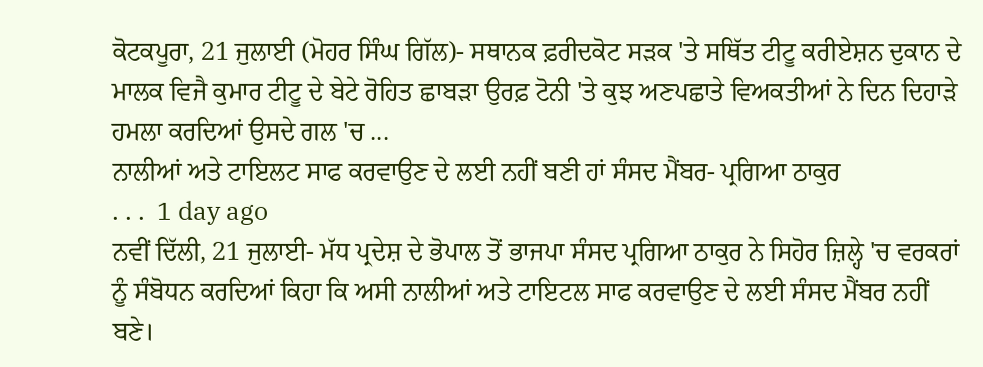ਕੋਟਕਪੂਰਾ, 21 ਜੁਲਾਈ (ਮੋਹਰ ਸਿੰਘ ਗਿੱਲ)- ਸਥਾਨਕ ਫ਼ਰੀਦਕੋਟ ਸੜਕ 'ਤੇ ਸਥਿੱਤ ਟੀਟੂ ਕਰੀਏਸ਼ਨ ਦੁਕਾਨ ਦੇ ਮਾਲਕ ਵਿਜੈ ਕੁਮਾਰ ਟੀਟੂ ਦੇ ਬੇਟੇ ਰੋਹਿਤ ਛਾਬੜਾ ਉਰਫ਼ ਟੋਨੀ 'ਤੇ ਕੁਝ ਅਣਪਛਾਤੇ ਵਿਅਕਤੀਆਂ ਨੇ ਦਿਨ ਦਿਹਾੜੇ ਹਮਲਾ ਕਰਦਿਆਂ ਉਸਦੇ ਗਲ 'ਚ ...
ਨਾਲੀਆਂ ਅਤੇ ਟਾਇਲਟ ਸਾਫ ਕਰਵਾਉਣ ਦੇ ਲਈ ਨਹੀਂ ਬਣੀ ਹਾਂ ਸੰਸਦ ਮੈਂਬਰ- ਪ੍ਰਗਿਆ ਠਾਕੁਰ
. . .  1 day ago
ਨਵੀਂ ਦਿੱਲੀ, 21 ਜੁਲਾਈ- ਮੱਧ ਪ੍ਰਦੇਸ਼ ਦੇ ਭੋਪਾਲ ਤੋਂ ਭਾਜਪਾ ਸੰਸਦ ਪ੍ਰਗਿਆ ਠਾਕੁਰ ਨੇ ਸਿਹੋਰ ਜ਼ਿਲ੍ਹੇ 'ਚ ਵਰਕਰਾਂ ਨੂੰ ਸੰਬੋਧਨ ਕਰਦਿਆਂ ਕਿਹਾ ਕਿ ਅਸੀ ਨਾਲੀਆਂ ਅਤੇ ਟਾਇਟਲ ਸਾਫ ਕਰਵਾਉਣ ਦੇ ਲਈ ਸੰਸਦ ਮੈਂਬਰ ਨਹੀਂ ਬਣੇ।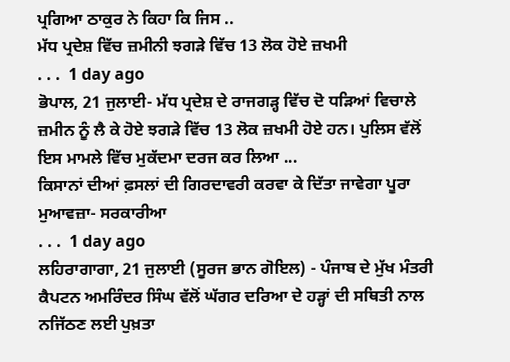ਪ੍ਰਗਿਆ ਠਾਕੁਰ ਨੇ ਕਿਹਾ ਕਿ ਜਿਸ ..
ਮੱਧ ਪ੍ਰਦੇਸ਼ ਵਿੱਚ ਜ਼ਮੀਨੀ ਝਗੜੇ ਵਿੱਚ 13 ਲੋਕ ਹੋਏ ਜ਼ਖਮੀ
. . .  1 day ago
ਭੋਪਾਲ, 21 ਜੁਲਾਈ- ਮੱਧ ਪ੍ਰਦੇਸ਼ ਦੇ ਰਾਜਗੜ੍ਹ ਵਿੱਚ ਦੋ ਧੜਿਆਂ ਵਿਚਾਲੇ ਜ਼ਮੀਨ ਨੂੰ ਲੈ ਕੇ ਹੋਏ ਝਗੜੇ ਵਿੱਚ 13 ਲੋਕ ਜ਼ਖਮੀ ਹੋਏ ਹਨ। ਪੁਲਿਸ ਵੱਲੋਂ ਇਸ ਮਾਮਲੇ ਵਿੱਚ ਮੁਕੱਦਮਾ ਦਰਜ ਕਰ ਲਿਆ ...
ਕਿਸਾਨਾਂ ਦੀਆਂ ਫ਼ਸਲਾਂ ਦੀ ਗਿਰਦਾਵਰੀ ਕਰਵਾ ਕੇ ਦਿੱਤਾ ਜਾਵੇਗਾ ਪੂਰਾ ਮੁਆਵਜ਼ਾ- ਸਰਕਾਰੀਆ
. . .  1 day ago
ਲਹਿਰਾਗਾਗਾ, 21 ਜੁਲਾਈ (ਸੂਰਜ ਭਾਨ ਗੋਇਲ) - ਪੰਜਾਬ ਦੇ ਮੁੱਖ ਮੰਤਰੀ ਕੈਪਟਨ ਅਮਰਿੰਦਰ ਸਿੰਘ ਵੱਲੋਂ ਘੱਗਰ ਦਰਿਆ ਦੇ ਹੜ੍ਹਾਂ ਦੀ ਸਥਿਤੀ ਨਾਲ ਨਜਿੱਠਣ ਲਈ ਪੁਖ਼ਤਾ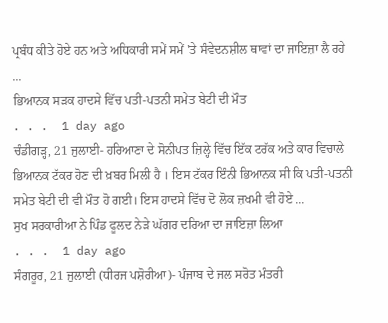ਪ੍ਰਬੰਧ ਕੀਤੇ ਹੋਏ ਹਨ ਅਤੇ ਅਧਿਕਾਰੀ ਸਮੇਂ ਸਮੇਂ 'ਤੇ ਸੰਵੇਦਨਸ਼ੀਲ ਥਾਵਾਂ ਦਾ ਜਾਇਜ਼ਾ ਲੈ ਰਹੇ ...
ਭਿਆਨਕ ਸੜਕ ਹਾਦਸੇ ਵਿੱਚ ਪਤੀ-ਪਤਨੀ ਸਮੇਤ ਬੇਟੀ ਦੀ ਮੌਤ
. . .  1 day ago
ਚੰਡੀਗੜ੍ਹ, 21 ਜੁਲਾਈ- ਹਰਿਆਣਾ ਦੇ ਸੋਨੀਪਤ ਜ਼ਿਲ੍ਹੇ ਵਿੱਚ ਇੱਕ ਟਰੱਕ ਅਤੇ ਕਾਰ ਵਿਚਾਲੇ ਭਿਆਨਕ ਟੱਕਰ ਹੋਣ ਦੀ ਖ਼ਬਰ ਮਿਲੀ ਹੈ । ਇਸ ਟੱਕਰ ਇੰਨੀ ਭਿਆਨਕ ਸੀ ਕਿ ਪਤੀ-ਪਤਨੀ ਸਮੇਤ ਬੇਟੀ ਦੀ ਵੀ ਮੌਤ ਹੋ ਗਈ। ਇਸ ਹਾਦਸੇ ਵਿੱਚ ਦੋ ਲੋਕ ਜ਼ਖਮੀ ਵੀ ਹੋਏ ...
ਸੁਖ ਸਰਕਾਰੀਆ ਨੇ ਪਿੰਡ ਫੂਲਦ ਨੇੜੇ ਘੱਗਰ ਦਰਿਆ ਦਾ ਜਾਇਜ਼ਾ ਲਿਆ
. . .  1 day ago
ਸੰਗਰੂਰ, 21 ਜੁਲਾਈ (ਧੀਰਜ ਪਸ਼ੋਰੀਆ)- ਪੰਜਾਬ ਦੇ ਜਲ ਸਰੋਤ ਮੰਤਰੀ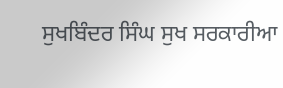ਸੁਖਬਿੰਦਰ ਸਿੰਘ ਸੁਖ ਸਰਕਾਰੀਆ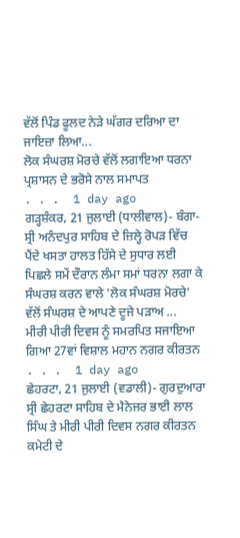ਵੱਲੋਂ ਪਿੰਡ ਫੂਲਦ ਨੇੜੇ ਘੱਗਰ ਦਰਿਆ ਦਾ ਜਾਇਜ਼ਾ ਲਿਆ...
ਲੋਕ ਸੰਘਰਸ਼ ਮੋਰਚੇ ਵੱਲੋਂ ਲਗਾਇਆ ਧਰਨਾ ਪ੍ਰਸ਼ਾਸਨ ਦੇ ਭਰੋਸੇ ਨਾਲ ਸਮਾਪਤ
. . .  1 day ago
ਗੜ੍ਹਸ਼ੰਕਰ, 21 ਜੁਲਾਈ (ਧਾਲੀਵਾਲ)- ਬੰਗਾ-ਸ੍ਰੀ ਅਨੰਦਪੁਰ ਸਾਹਿਬ ਦੇ ਜ਼ਿਲ੍ਹੇ ਰੋਪੜ ਵਿੱਚ ਪੈਂਦੇ ਖਸਤਾ ਹਾਲਤ ਹਿੱਸੇ ਦੇ ਸੁਧਾਰ ਲਈ ਪਿਛਲੇ ਸਮੇਂ ਦੌਰਾਨ ਲੰਮਾ ਸਮਾਂ ਧਰਨਾ ਲਗਾ ਕੇ ਸੰਘਰਸ਼ ਕਰਨ ਵਾਲੇ 'ਲੋਕ ਸੰਘਰਸ਼ ਮੋਰਚੇ' ਵੱਲੋਂ ਸੰਘਰਸ਼ ਦੇ ਆਪਣੇ ਦੂਜੇ ਪੜਾਅ ...
ਮੀਰੀ ਪੀਰੀ ਦਿਵਸ ਨੂੰ ਸਮਰਪਿਤ ਸਜਾਇਆ ਗਿਆ 27ਵਾਂ ਵਿਸ਼ਾਲ ਮਹਾਨ ਨਗਰ ਕੀਰਤਨ
. . .  1 day ago
ਛੇਹਰਟਾ, 21 ਜੁਲਾਈ (ਵਡਾਲੀ)- ਗੁਰਦੁਆਰਾ ਸ੍ਰੀ ਛੇਹਰਟਾ ਸਾਹਿਬ ਦੇ ਮੈਨੇਜਰ ਭਾਈ ਲਾਲ ਸਿੰਘ ਤੇ ਮੀਰੀ ਪੀਰੀ ਦਿਵਸ ਨਗਰ ਕੀਰਤਨ ਕਮੇਟੀ ਦੇ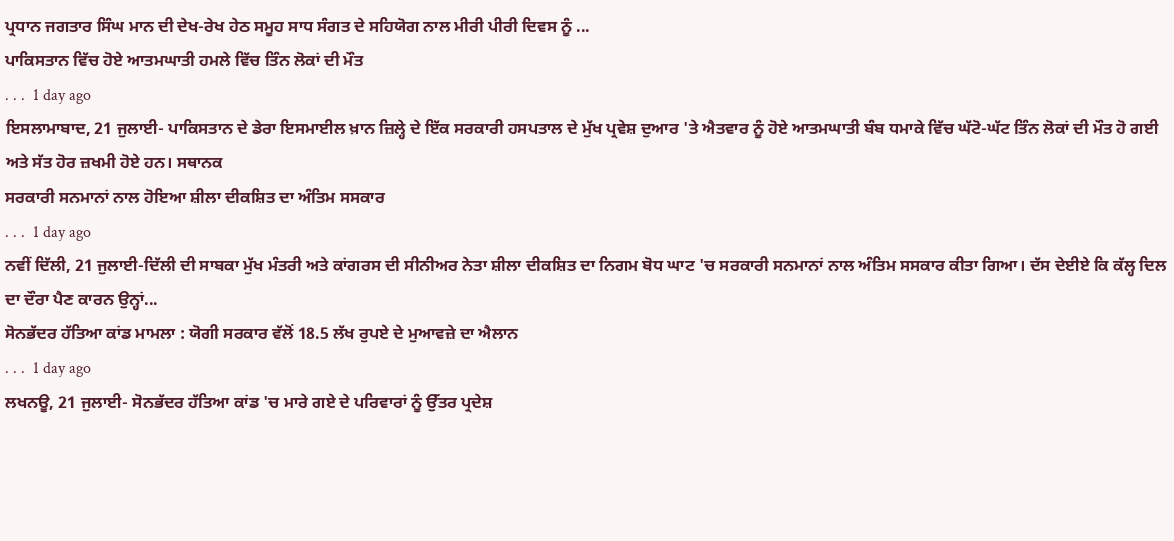ਪ੍ਰਧਾਨ ਜਗਤਾਰ ਸਿੰਘ ਮਾਨ ਦੀ ਦੇਖ-ਰੇਖ ਹੇਠ ਸਮੂਹ ਸਾਧ ਸੰਗਤ ਦੇ ਸਹਿਯੋਗ ਨਾਲ ਮੀਰੀ ਪੀਰੀ ਦਿਵਸ ਨੂੰ ...
ਪਾਕਿਸਤਾਨ ਵਿੱਚ ਹੋਏ ਆਤਮਘਾਤੀ ਹਮਲੇ ਵਿੱਚ ਤਿੰਨ ਲੋਕਾਂ ਦੀ ਮੌਤ
. . .  1 day ago
ਇਸਲਾਮਾਬਾਦ, 21 ਜੁਲਾਈ- ਪਾਕਿਸਤਾਨ ਦੇ ਡੇਰਾ ਇਸਮਾਈਲ ਖ਼ਾਨ ਜ਼ਿਲ੍ਹੇ ਦੇ ਇੱਕ ਸਰਕਾਰੀ ਹਸਪਤਾਲ ਦੇ ਮੁੱਖ ਪ੍ਰਵੇਸ਼ ਦੁਆਰ 'ਤੇ ਐਤਵਾਰ ਨੂੰ ਹੋਏ ਆਤਮਘਾਤੀ ਬੰਬ ਧਮਾਕੇ ਵਿੱਚ ਘੱਟੋ-ਘੱਟ ਤਿੰਨ ਲੋਕਾਂ ਦੀ ਮੌਤ ਹੋ ਗਈ ਅਤੇ ਸੱਤ ਹੋਰ ਜ਼ਖਮੀ ਹੋਏ ਹਨ। ਸਥਾਨਕ
ਸਰਕਾਰੀ ਸਨਮਾਨਾਂ ਨਾਲ ਹੋਇਆ ਸ਼ੀਲਾ ਦੀਕਸ਼ਿਤ ਦਾ ਅੰਤਿਮ ਸਸਕਾਰ
. . .  1 day ago
ਨਵੀਂ ਦਿੱਲੀ, 21 ਜੁਲਾਈ-ਦਿੱਲੀ ਦੀ ਸਾਬਕਾ ਮੁੱਖ ਮੰਤਰੀ ਅਤੇ ਕਾਂਗਰਸ ਦੀ ਸੀਨੀਅਰ ਨੇਤਾ ਸ਼ੀਲਾ ਦੀਕਸ਼ਿਤ ਦਾ ਨਿਗਮ ਬੋਧ ਘਾਟ 'ਚ ਸਰਕਾਰੀ ਸਨਮਾਨਾਂ ਨਾਲ ਅੰਤਿਮ ਸਸਕਾਰ ਕੀਤਾ ਗਿਆ। ਦੱਸ ਦੇਈਏ ਕਿ ਕੱਲ੍ਹ ਦਿਲ ਦਾ ਦੌਰਾ ਪੈਣ ਕਾਰਨ ਉਨ੍ਹਾਂ...
ਸੋਨਭੱਦਰ ਹੱਤਿਆ ਕਾਂਡ ਮਾਮਲਾ : ਯੋਗੀ ਸਰਕਾਰ ਵੱਲੋਂ 18.5 ਲੱਖ ਰੁਪਏ ਦੇ ਮੁਆਵਜ਼ੇ ਦਾ ਐਲਾਨ
. . .  1 day ago
ਲਖਨਊ, 21 ਜੁਲਾਈ- ਸੋਨਭੱਦਰ ਹੱਤਿਆ ਕਾਂਡ 'ਚ ਮਾਰੇ ਗਏ ਦੇ ਪਰਿਵਾਰਾਂ ਨੂੰ ਉੱਤਰ ਪ੍ਰਦੇਸ਼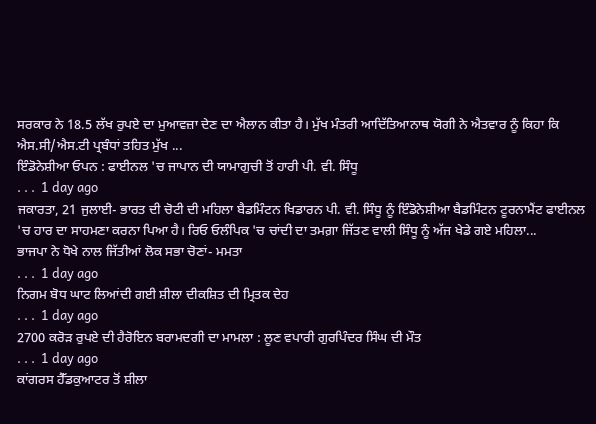ਸਰਕਾਰ ਨੇ 18.5 ਲੱਖ ਰੁਪਏ ਦਾ ਮੁਆਵਜ਼ਾ ਦੇਣ ਦਾ ਐਲਾਨ ਕੀਤਾ ਹੈ। ਮੁੱਖ ਮੰਤਰੀ ਆਦਿੱਤਿਆਨਾਥ ਯੋਗੀ ਨੇ ਐਤਵਾਰ ਨੂੰ ਕਿਹਾ ਕਿ ਐਸ.ਸੀ/ਐਸ.ਟੀ ਪ੍ਰਬੰਧਾਂ ਤਹਿਤ ਮੁੱਖ ...
ਇੰਡੋਨੇਸ਼ੀਆ ਓਪਨ : ਫਾਈਨਲ 'ਚ ਜਾਪਾਨ ਦੀ ਯਾਮਾਗੁਚੀ ਤੋਂ ਹਾਰੀ ਪੀ. ਵੀ. ਸਿੰਧੂ
. . .  1 day ago
ਜਕਾਰਤਾ, 21 ਜੁਲਾਈ- ਭਾਰਤ ਦੀ ਚੋਟੀ ਦੀ ਮਹਿਲਾ ਬੈਡਮਿੰਟਨ ਖਿਡਾਰਨ ਪੀ. ਵੀ. ਸਿੰਧੂ ਨੂੰ ਇੰਡੋਨੇਸ਼ੀਆ ਬੈਡਮਿੰਟਨ ਟੂਰਨਾਮੈਂਟ ਫਾਈਨਲ 'ਚ ਹਾਰ ਦਾ ਸਾਹਮਣਾ ਕਰਨਾ ਪਿਆ ਹੈ। ਰਿਓ ਓਲੰਪਿਕ 'ਚ ਚਾਂਦੀ ਦਾ ਤਮਗ਼ਾ ਜਿੱਤਣ ਵਾਲੀ ਸਿੰਧੂ ਨੂੰ ਅੱਜ ਖੇਡੇ ਗਏ ਮਹਿਲਾ...
ਭਾਜਪਾ ਨੇ ਧੋਖੇ ਨਾਲ ਜਿੱਤੀਆਂ ਲੋਕ ਸਭਾ ਚੋਣਾਂ- ਮਮਤਾ
. . .  1 day ago
ਨਿਗਮ ਬੋਧ ਘਾਟ ਲਿਆਂਦੀ ਗਈ ਸ਼ੀਲਾ ਦੀਕਸ਼ਿਤ ਦੀ ਮ੍ਰਿਤਕ ਦੇਹ
. . .  1 day ago
2700 ਕਰੋੜ ਰੁਪਏ ਦੀ ਹੈਰੋਇਨ ਬਰਾਮਦਗੀ ਦਾ ਮਾਮਲਾ : ਲੂਣ ਵਪਾਰੀ ਗੁਰਪਿੰਦਰ ਸਿੰਘ ਦੀ ਮੌਤ
. . .  1 day ago
ਕਾਂਗਰਸ ਹੈੱਡਕੁਆਟਰ ਤੋਂ ਸ਼ੀਲਾ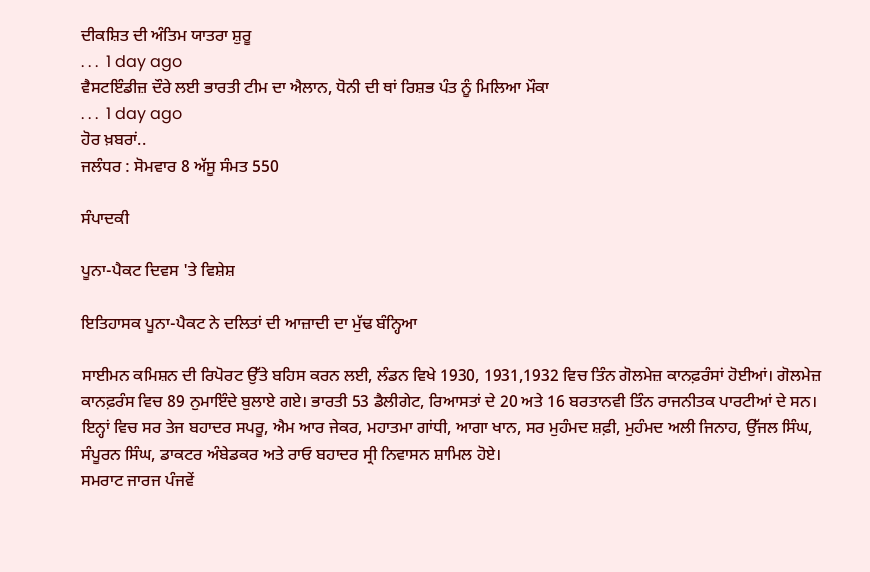ਦੀਕਸ਼ਿਤ ਦੀ ਅੰਤਿਮ ਯਾਤਰਾ ਸ਼ੁਰੂ
. . .  1 day ago
ਵੈਸਟਇੰਡੀਜ਼ ਦੌਰੇ ਲਈ ਭਾਰਤੀ ਟੀਮ ਦਾ ਐਲਾਨ, ਧੋਨੀ ਦੀ ਥਾਂ ਰਿਸ਼ਭ ਪੰਤ ਨੂੰ ਮਿਲਿਆ ਮੌਕਾ
. . .  1 day ago
ਹੋਰ ਖ਼ਬਰਾਂ..
ਜਲੰਧਰ : ਸੋਮਵਾਰ 8 ਅੱਸੂ ਸੰਮਤ 550

ਸੰਪਾਦਕੀ

ਪੂਨਾ-ਪੈਕਟ ਦਿਵਸ 'ਤੇ ਵਿਸ਼ੇਸ਼

ਇਤਿਹਾਸਕ ਪੂਨਾ-ਪੈਕਟ ਨੇ ਦਲਿਤਾਂ ਦੀ ਆਜ਼ਾਦੀ ਦਾ ਮੁੱਢ ਬੰਨ੍ਹਿਆ

ਸਾਈਮਨ ਕਮਿਸ਼ਨ ਦੀ ਰਿਪੋਰਟ ਉੱਤੇ ਬਹਿਸ ਕਰਨ ਲਈ, ਲੰਡਨ ਵਿਖੇ 1930, 1931,1932 ਵਿਚ ਤਿੰਨ ਗੋਲਮੇਜ਼ ਕਾਨਫ਼ਰੰਸਾਂ ਹੋਈਆਂ। ਗੋਲਮੇਜ਼ ਕਾਨਫ਼ਰੰਸ ਵਿਚ 89 ਨੁਮਾਇੰਦੇ ਬੁਲਾਏ ਗਏ। ਭਾਰਤੀ 53 ਡੈਲੀਗੇਟ, ਰਿਆਸਤਾਂ ਦੇ 20 ਅਤੇ 16 ਬਰਤਾਨਵੀ ਤਿੰਨ ਰਾਜਨੀਤਕ ਪਾਰਟੀਆਂ ਦੇ ਸਨ। ਇਨ੍ਹਾਂ ਵਿਚ ਸਰ ਤੇਜ ਬਹਾਦਰ ਸਪਰੂ, ਐਮ ਆਰ ਜੇਕਰ, ਮਹਾਤਮਾ ਗਾਂਧੀ, ਆਗਾ ਖਾਨ, ਸਰ ਮੁਹੰਮਦ ਸ਼ਫ਼ੀ, ਮੁਹੰਮਦ ਅਲੀ ਜਿਨਾਹ, ਉੱਜਲ ਸਿੰਘ, ਸੰਪੂਰਨ ਸਿੰਘ, ਡਾਕਟਰ ਅੰਬੇਡਕਰ ਅਤੇ ਰਾਓ ਬਹਾਦਰ ਸ੍ਰੀ ਨਿਵਾਸਨ ਸ਼ਾਮਿਲ ਹੋਏ।
ਸਮਰਾਟ ਜਾਰਜ ਪੰਜਵੇਂ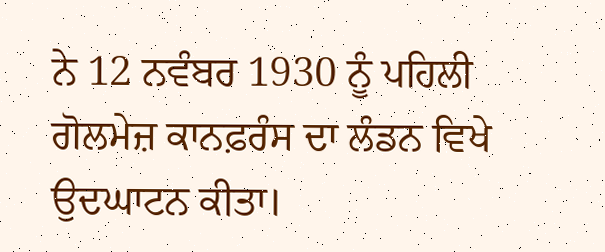ਨੇ 12 ਨਵੰਬਰ 1930 ਨੂੰ ਪਹਿਲੀ ਗੋਲਮੇਜ਼ ਕਾਨਫ਼ਰੰਸ ਦਾ ਲੰਡਨ ਵਿਖੇ ਉਦਘਾਟਨ ਕੀਤਾ।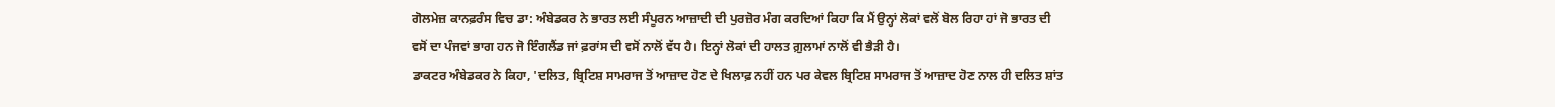ਗੋਲਮੇਜ਼ ਕਾਨਫ਼ਰੰਸ ਵਿਚ ਡਾ: ਅੰਬੇਡਕਰ ਨੇ ਭਾਰਤ ਲਈ ਸੰਪੂਰਨ ਆਜ਼ਾਦੀ ਦੀ ਪੁਰਜ਼ੋਰ ਮੰਗ ਕਰਦਿਆਂ ਕਿਹਾ ਕਿ ਮੈਂ ਉਨ੍ਹਾਂ ਲੋਕਾਂ ਵਲੋਂ ਬੋਲ ਰਿਹਾ ਹਾਂ ਜੋ ਭਾਰਤ ਦੀ ਵਸੋਂ ਦਾ ਪੰਜਵਾਂ ਭਾਗ ਹਨ ਜੋ ਇੰਗਲੈਂਡ ਜਾਂ ਫ਼ਰਾਂਸ ਦੀ ਵਸੋਂ ਨਾਲੋਂ ਵੱਧ ਹੈ। ਇਨ੍ਹਾਂ ਲੋਕਾਂ ਦੀ ਹਾਲਤ ਗ਼ੁਲਾਮਾਂ ਨਾਲੋਂ ਵੀ ਭੈੜੀ ਹੈ।
ਡਾਕਟਰ ਅੰਬੇਡਕਰ ਨੇ ਕਿਹਾ, 'ਦਲਿਤ, ਬ੍ਰਿਟਿਸ਼ ਸਾਮਰਾਜ ਤੋਂ ਆਜ਼ਾਦ ਹੋਣ ਦੇ ਖਿਲਾਫ਼ ਨਹੀਂ ਹਨ ਪਰ ਕੇਵਲ ਬ੍ਰਿਟਿਸ਼ ਸਾਮਰਾਜ ਤੋਂ ਆਜ਼ਾਦ ਹੋਣ ਨਾਲ ਹੀ ਦਲਿਤ ਸ਼ਾਂਤ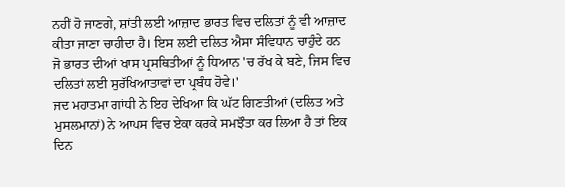ਨਹੀਂ ਹੋ ਜਾਣਗੇ, ਸ਼ਾਂਤੀ ਲਈ ਆਜ਼ਾਦ ਭਾਰਤ ਵਿਚ ਦਲਿਤਾਂ ਨੂੰ ਵੀ ਆਜ਼ਾਦ ਕੀਤਾ ਜਾਣਾ ਚਾਹੀਦਾ ਹੈ। ਇਸ ਲਈ ਦਲਿਤ ਐਸਾ ਸੰਵਿਧਾਨ ਚਾਹੁੰਦੇ ਹਨ ਜੋ ਭਾਰਤ ਦੀਆਂ ਖਾਸ ਪ੍ਰਸਥਿਤੀਆਂ ਨੂੰ ਧਿਆਨ 'ਚ ਰੱਖ ਕੇ ਬਣੇ, ਜਿਸ ਵਿਚ ਦਲਿਤਾਂ ਲਈ ਸੁਰੱਖਿਆਤਾਵਾਂ ਦਾ ਪ੍ਰਬੰਧ ਹੋਵੇ।'
ਜਦ ਮਹਾਤਮਾ ਗਾਂਧੀ ਨੇ ਇਹ ਦੇਖਿਆ ਕਿ ਘੱਟ ਗਿਣਤੀਆਂ (ਦਲਿਤ ਅਤੇ ਮੁਸਲਮਾਨਾਂ) ਨੇ ਆਪਸ ਵਿਚ ਏਕਾ ਕਰਕੇ ਸਮਝੌਤਾ ਕਰ ਲਿਆ ਹੈ ਤਾਂ ਇਕ ਦਿਨ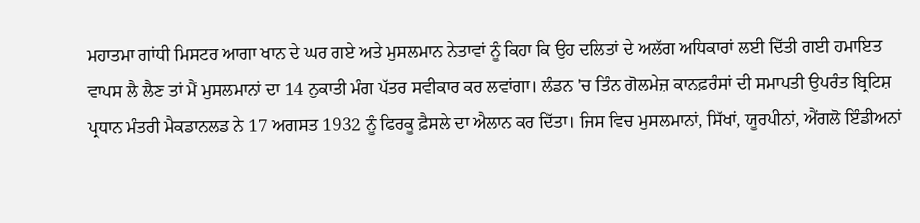ਮਹਾਤਮਾ ਗਾਂਧੀ ਮਿਸਟਰ ਆਗਾ ਖਾਨ ਦੇ ਘਰ ਗਏ ਅਤੇ ਮੁਸਲਮਾਨ ਨੇਤਾਵਾਂ ਨੂੰ ਕਿਹਾ ਕਿ ਉਹ ਦਲਿਤਾਂ ਦੇ ਅਲੱਗ ਅਧਿਕਾਰਾਂ ਲਈ ਦਿੱਤੀ ਗਈ ਹਮਾਇਤ ਵਾਪਸ ਲੈ ਲੈਣ ਤਾਂ ਮੈਂ ਮੁਸਲਮਾਨਾਂ ਦਾ 14 ਨੁਕਾਤੀ ਮੰਗ ਪੱਤਰ ਸਵੀਕਾਰ ਕਰ ਲਵਾਂਗਾ। ਲੰਡਨ 'ਚ ਤਿੰਨ ਗੋਲਮੇਜ਼ ਕਾਨਫ਼ਰੰਸਾਂ ਦੀ ਸਮਾਪਤੀ ਉਪਰੰਤ ਬ੍ਰਿਟਿਸ਼ ਪ੍ਰਧਾਨ ਮੰਤਰੀ ਮੈਕਡਾਨਲਡ ਨੇ 17 ਅਗਸਤ 1932 ਨੂੰ ਫਿਰਕੂ ਫ਼ੈਸਲੇ ਦਾ ਐਲਾਨ ਕਰ ਦਿੱਤਾ। ਜਿਸ ਵਿਚ ਮੁਸਲਮਾਨਾਂ, ਸਿੱਖਾਂ, ਯੂਰਪੀਨਾਂ, ਐਂਗਲੋ ਇੰਡੀਅਨਾਂ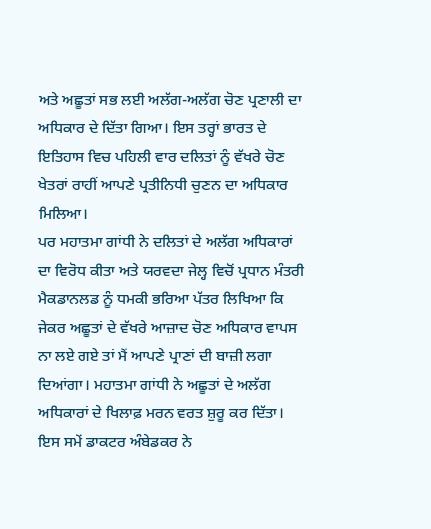ਅਤੇ ਅਛੂਤਾਂ ਸਭ ਲਈ ਅਲੱਗ-ਅਲੱਗ ਚੋਣ ਪ੍ਰਣਾਲੀ ਦਾ ਅਧਿਕਾਰ ਦੇ ਦਿੱਤਾ ਗਿਆ। ਇਸ ਤਰ੍ਹਾਂ ਭਾਰਤ ਦੇ ਇਤਿਹਾਸ ਵਿਚ ਪਹਿਲੀ ਵਾਰ ਦਲਿਤਾਂ ਨੂੰ ਵੱਖਰੇ ਚੋਣ ਖੇਤਰਾਂ ਰਾਹੀਂ ਆਪਣੇ ਪ੍ਰਤੀਨਿਧੀ ਚੁਣਨ ਦਾ ਅਧਿਕਾਰ ਮਿਲਿਆ।
ਪਰ ਮਹਾਤਮਾ ਗਾਂਧੀ ਨੇ ਦਲਿਤਾਂ ਦੇ ਅਲੱਗ ਅਧਿਕਾਰਾਂ ਦਾ ਵਿਰੋਧ ਕੀਤਾ ਅਤੇ ਯਰਵਦਾ ਜੇਲ੍ਹ ਵਿਚੋਂ ਪ੍ਰਧਾਨ ਮੰਤਰੀ ਮੈਕਡਾਨਲਡ ਨੂੰ ਧਮਕੀ ਭਰਿਆ ਪੱਤਰ ਲਿਖਿਆ ਕਿ ਜੇਕਰ ਅਛੂਤਾਂ ਦੇ ਵੱਖਰੇ ਆਜ਼ਾਦ ਚੋਣ ਅਧਿਕਾਰ ਵਾਪਸ ਨਾ ਲਏ ਗਏ ਤਾਂ ਮੈਂ ਆਪਣੇ ਪ੍ਰਾਣਾਂ ਦੀ ਬਾਜ਼ੀ ਲਗਾ ਦਿਆਂਗਾ। ਮਹਾਤਮਾ ਗਾਂਧੀ ਨੇ ਅਛੂਤਾਂ ਦੇ ਅਲੱਗ ਅਧਿਕਾਰਾਂ ਦੇ ਖਿਲਾਫ਼ ਮਰਨ ਵਰਤ ਸ਼ੁਰੂ ਕਰ ਦਿੱਤਾ।
ਇਸ ਸਮੇਂ ਡਾਕਟਰ ਅੰਬੇਡਕਰ ਨੇ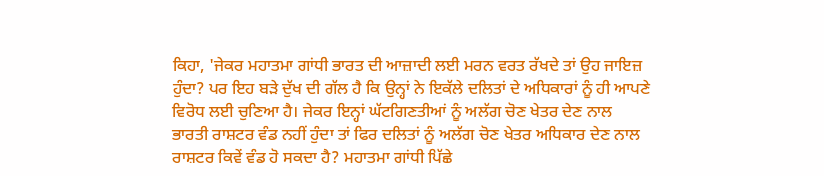ਕਿਹਾ, 'ਜੇਕਰ ਮਹਾਤਮਾ ਗਾਂਧੀ ਭਾਰਤ ਦੀ ਆਜ਼ਾਦੀ ਲਈ ਮਰਨ ਵਰਤ ਰੱਖਦੇ ਤਾਂ ਉਹ ਜਾਇਜ਼ ਹੁੰਦਾ? ਪਰ ਇਹ ਬੜੇ ਦੁੱਖ ਦੀ ਗੱਲ ਹੈ ਕਿ ਉਨ੍ਹਾਂ ਨੇ ਇਕੱਲੇ ਦਲਿਤਾਂ ਦੇ ਅਧਿਕਾਰਾਂ ਨੂੰ ਹੀ ਆਪਣੇ ਵਿਰੋਧ ਲਈ ਚੁਣਿਆ ਹੈ। ਜੇਕਰ ਇਨ੍ਹਾਂ ਘੱਟਗਿਣਤੀਆਂ ਨੂੰ ਅਲੱਗ ਚੋਣ ਖੇਤਰ ਦੇਣ ਨਾਲ ਭਾਰਤੀ ਰਾਸ਼ਟਰ ਵੰਡ ਨਹੀਂ ਹੁੰਦਾ ਤਾਂ ਫਿਰ ਦਲਿਤਾਂ ਨੂੰ ਅਲੱਗ ਚੋਣ ਖੇਤਰ ਅਧਿਕਾਰ ਦੇਣ ਨਾਲ ਰਾਸ਼ਟਰ ਕਿਵੇਂ ਵੰਡ ਹੋ ਸਕਦਾ ਹੈ? ਮਹਾਤਮਾ ਗਾਂਧੀ ਪਿੱਛੇ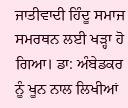ਜਾਤੀਵਾਦੀ ਹਿੰਦੂ ਸਮਾਜ ਸਮਰਥਨ ਲਈ ਖੜ੍ਹਾ ਹੋ ਗਿਆ। ਡਾ: ਅੰਬੇਡਕਰ ਨੂੰ ਖੂਨ ਨਾਲ ਲਿਖੀਆਂ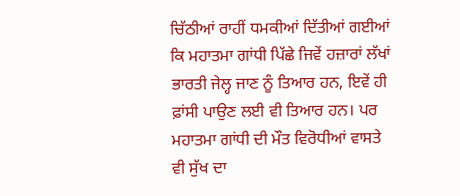ਚਿੱਠੀਆਂ ਰਾਹੀਂ ਧਮਕੀਆਂ ਦਿੱਤੀਆਂ ਗਈਆਂ ਕਿ ਮਹਾਤਮਾ ਗਾਂਧੀ ਪਿੱਛੇ ਜਿਵੇਂ ਹਜ਼ਾਰਾਂ ਲੱਖਾਂ ਭਾਰਤੀ ਜੇਲ੍ਹ ਜਾਣ ਨੂੰ ਤਿਆਰ ਹਨ, ਇਵੇਂ ਹੀ ਫ਼ਾਂਸੀ ਪਾਉਣ ਲਈ ਵੀ ਤਿਆਰ ਹਨ। ਪਰ ਮਹਾਤਮਾ ਗਾਂਧੀ ਦੀ ਮੌਤ ਵਿਰੋਧੀਆਂ ਵਾਸਤੇ ਵੀ ਸੁੱਖ ਦਾ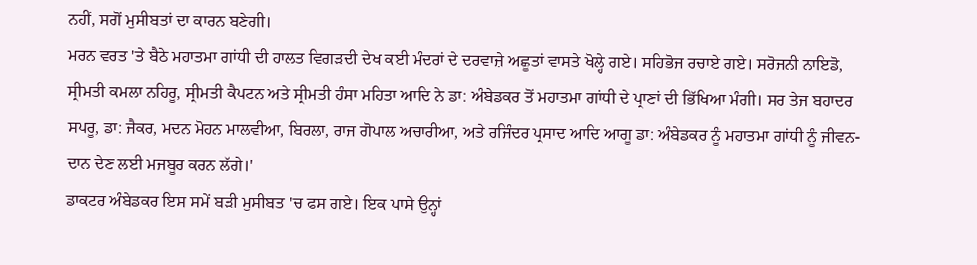ਨਹੀਂ, ਸਗੋਂ ਮੁਸੀਬਤਾਂ ਦਾ ਕਾਰਨ ਬਣੇਗੀ।
ਮਰਨ ਵਰਤ 'ਤੇ ਬੈਠੇ ਮਹਾਤਮਾ ਗਾਂਧੀ ਦੀ ਹਾਲਤ ਵਿਗੜਦੀ ਦੇਖ ਕਈ ਮੰਦਰਾਂ ਦੇ ਦਰਵਾਜ਼ੇ ਅਛੂਤਾਂ ਵਾਸਤੇ ਖੋਲ੍ਹੇ ਗਏ। ਸਹਿਭੋਜ ਰਚਾਏ ਗਏ। ਸਰੋਜਨੀ ਨਾਇਡੋ, ਸ੍ਰੀਮਤੀ ਕਮਲਾ ਨਹਿਰੂ, ਸ੍ਰੀਮਤੀ ਕੈਪਟਨ ਅਤੇ ਸ੍ਰੀਮਤੀ ਹੰਸਾ ਮਹਿਤਾ ਆਦਿ ਨੇ ਡਾ: ਅੰਬੇਡਕਰ ਤੋਂ ਮਹਾਤਮਾ ਗਾਂਧੀ ਦੇ ਪ੍ਰਾਣਾਂ ਦੀ ਭਿੱਖਿਆ ਮੰਗੀ। ਸਰ ਤੇਜ ਬਹਾਦਰ ਸਪਰੂ, ਡਾ: ਜੈਕਰ, ਮਦਨ ਮੋਹਨ ਮਾਲਵੀਆ, ਬਿਰਲਾ, ਰਾਜ ਗੋਪਾਲ ਅਚਾਰੀਆ, ਅਤੇ ਰਜਿੰਦਰ ਪ੍ਰਸਾਦ ਆਦਿ ਆਗੂ ਡਾ: ਅੰਬੇਡਕਰ ਨੂੰ ਮਹਾਤਮਾ ਗਾਂਧੀ ਨੂੰ ਜੀਵਨ-ਦਾਨ ਦੇਣ ਲਈ ਮਜਬੂਰ ਕਰਨ ਲੱਗੇ।'
ਡਾਕਟਰ ਅੰਬੇਡਕਰ ਇਸ ਸਮੇਂ ਬੜੀ ਮੁਸੀਬਤ 'ਚ ਫਸ ਗਏ। ਇਕ ਪਾਸੇ ਉਨ੍ਹਾਂ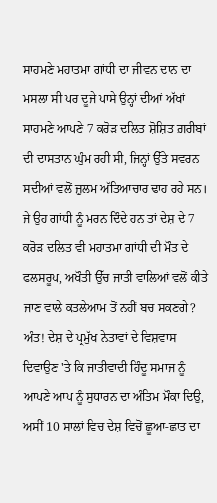ਸਾਹਮਣੇ ਮਹਾਤਮਾ ਗਾਂਧੀ ਦਾ ਜੀਵਨ ਦਾਨ ਦਾ ਮਸਲਾ ਸੀ ਪਰ ਦੂਜੇ ਪਾਸੇ ਉਨ੍ਹਾਂ ਦੀਆਂ ਅੱਖਾਂ ਸਾਹਮਣੇ ਆਪਣੇ 7 ਕਰੋੜ ਦਲਿਤ ਸ਼ੋਸ਼ਿਤ ਗ਼ਰੀਬਾਂ ਦੀ ਦਾਸਤਾਨ ਘੁੰਮ ਰਹੀ ਸੀ, ਜਿਨ੍ਹਾਂ ਉੱਤੇ ਸਵਰਨ ਸਦੀਆਂ ਵਲੋਂ ਜ਼ੁਲਮ ਅੱਤਿਆਚਾਰ ਢਾਹ ਰਹੇ ਸਨ। ਜੇ ਉਹ ਗਾਂਧੀ ਨੂੰ ਮਰਨ ਦਿੰਦੇ ਹਨ ਤਾਂ ਦੇਸ਼ ਦੇ 7 ਕਰੋੜ ਦਲਿਤ ਵੀ ਮਹਾਤਮਾ ਗਾਂਧੀ ਦੀ ਮੌਤ ਦੇ ਫਲਸਰੂਪ, ਅਖੌਤੀ ਉੱਚ ਜਾਤੀ ਵਾਲਿਆਂ ਵਲੋਂ ਕੀਤੇ ਜਾਣ ਵਾਲੇ ਕਤਲੇਆਮ ਤੋਂ ਨਹੀਂ ਬਚ ਸਕਣਗੇ?
ਅੰਤ! ਦੇਸ਼ ਦੇ ਪ੍ਰਮੁੱਖ ਨੇਤਾਵਾਂ ਦੇ ਵਿਸ਼ਵਾਸ ਦਿਵਾਉਣ 'ਤੇ ਕਿ ਜਾਤੀਵਾਦੀ ਹਿੰਦੂ ਸਮਾਜ ਨੂੰ ਆਪਣੇ ਆਪ ਨੂੰ ਸੁਧਾਰਨ ਦਾ ਅੰਤਿਮ ਮੌਕਾ ਦਿਉ, ਅਸੀਂ 10 ਸਾਲਾਂ ਵਿਚ ਦੇਸ਼ ਵਿਚੋਂ ਛੂਆ-ਛਾਤ ਦਾ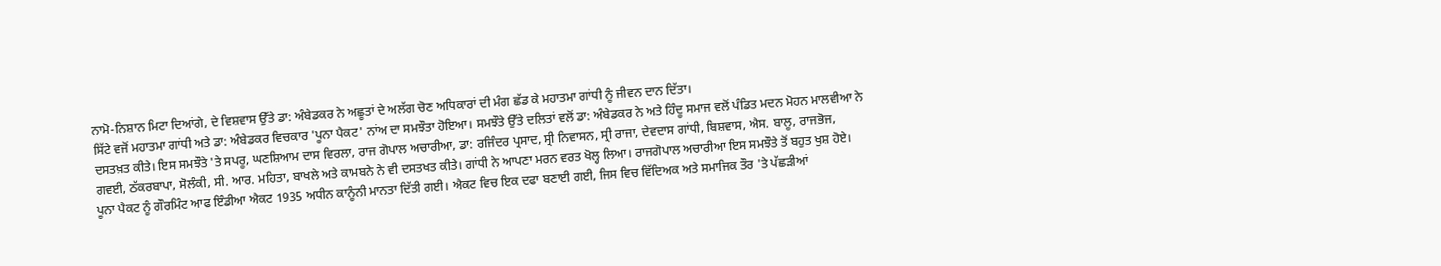ਨਾਮੋ-ਨਿਸ਼ਾਨ ਮਿਟਾ ਦਿਆਂਗੇ, ਦੇ ਵਿਸ਼ਵਾਸ ਉੱਤੇ ਡਾ: ਅੰਬੇਡਕਰ ਨੇ ਅਛੂਤਾਂ ਦੇ ਅਲੱਗ ਚੋਣ ਅਧਿਕਾਰਾਂ ਦੀ ਮੰਗ ਛੱਡ ਕੇ ਮਹਾਤਮਾ ਗਾਂਧੀ ਨੂੰ ਜੀਵਨ ਦਾਨ ਦਿੱਤਾ।
ਸਿੱਟੇ ਵਜੋਂ ਮਹਾਤਮਾ ਗਾਂਧੀ ਅਤੇ ਡਾ: ਅੰਬੇਡਕਰ ਵਿਚਕਾਰ 'ਪੂਨਾ ਪੈਕਟ' ਨਾਂਅ ਦਾ ਸਮਝੌਤਾ ਹੋਇਆ। ਸਮਝੌਤੇ ਉੱਤੇ ਦਲਿਤਾਂ ਵਲੋਂ ਡਾ: ਅੰਬੇਡਕਰ ਨੇ ਅਤੇ ਹਿੰਦੂ ਸਮਾਜ ਵਲੋਂ ਪੰਡਿਤ ਮਦਨ ਮੋਹਨ ਮਾਲਵੀਆ ਨੇ ਦਸਤਖ਼ਤ ਕੀਤੇ। ਇਸ ਸਮਝੌਤੇ 'ਤੇ ਸਪਰੂ, ਘਣਸ਼ਿਆਮ ਦਾਸ ਵਿਰਲਾ, ਰਾਜ ਗੋਪਾਲ ਅਚਾਰੀਆ, ਡਾ: ਰਜਿੰਦਰ ਪ੍ਰਸਾਦ, ਸ੍ਰੀ ਨਿਵਾਸਨ, ਸ੍ਰੀ ਰਾਜਾ, ਦੇਵਦਾਸ ਗਾਂਧੀ, ਬਿਸ਼ਵਾਸ, ਐਸ. ਬਾਲੂ, ਰਾਜਭੋਜ, ਗਵਈ, ਠੱਕਰਬਾਪਾ, ਸੋਲੰਕੀ, ਸੀ. ਆਰ. ਮਹਿਤਾ, ਬਾਖਲੇ ਅਤੇ ਕਾਮਬਨੇ ਨੇ ਵੀ ਦਸਤਖਤ ਕੀਤੇ। ਗਾਂਧੀ ਨੇ ਆਪਣਾ ਮਰਨ ਵਰਤ ਖੋਲ੍ਹ ਲਿਆ। ਰਾਜਗੋਪਾਲ ਅਚਾਰੀਆ ਇਸ ਸਮਝੌਤੇ ਤੋਂ ਬਹੁਤ ਖੁਸ਼ ਹੋਏ।
ਪੂਨਾ ਪੈਕਟ ਨੂੰ ਗੌਰਮਿੰਟ ਆਫ ਇੰਡੀਆ ਐਕਟ 1935 ਅਧੀਨ ਕਾਨੂੰਨੀ ਮਾਨਤਾ ਦਿੱਤੀ ਗਈ। ਐਕਟ ਵਿਚ ਇਕ ਦਫਾ ਬਣਾਈ ਗਈ, ਜਿਸ ਵਿਚ ਵਿੱਦਿਅਕ ਅਤੇ ਸਮਾਜਿਕ ਤੌਰ 'ਤੇ ਪੱਛੜੀਆਂ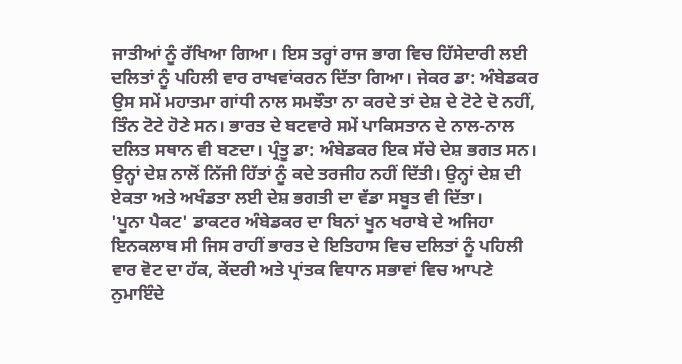ਜਾਤੀਆਂ ਨੂੰ ਰੱਖਿਆ ਗਿਆ। ਇਸ ਤਰ੍ਹਾਂ ਰਾਜ ਭਾਗ ਵਿਚ ਹਿੱਸੇਦਾਰੀ ਲਈ ਦਲਿਤਾਂ ਨੂੰ ਪਹਿਲੀ ਵਾਰ ਰਾਖਵਾਂਕਰਨ ਦਿੱਤਾ ਗਿਆ। ਜੇਕਰ ਡਾ: ਅੰਬੇਡਕਰ ਉਸ ਸਮੇਂ ਮਹਾਤਮਾ ਗਾਂਧੀ ਨਾਲ ਸਮਝੌਤਾ ਨਾ ਕਰਦੇ ਤਾਂ ਦੇਸ਼ ਦੇ ਟੋਟੇ ਦੋ ਨਹੀਂ, ਤਿੰਨ ਟੋਟੇ ਹੋਣੇ ਸਨ। ਭਾਰਤ ਦੇ ਬਟਵਾਰੇ ਸਮੇਂ ਪਾਕਿਸਤਾਨ ਦੇ ਨਾਲ-ਨਾਲ ਦਲਿਤ ਸਥਾਨ ਵੀ ਬਣਦਾ। ਪ੍ਰੰਤੂ ਡਾ: ਅੰਬੇਡਕਰ ਇਕ ਸੱਚੇ ਦੇਸ਼ ਭਗਤ ਸਨ। ਉਨ੍ਹਾਂ ਦੇਸ਼ ਨਾਲੋਂ ਨਿੱਜੀ ਹਿੱਤਾਂ ਨੂੰ ਕਦੇ ਤਰਜੀਹ ਨਹੀਂ ਦਿੱਤੀ। ਉਨ੍ਹਾਂ ਦੇਸ਼ ਦੀ ਏਕਤਾ ਅਤੇ ਅਖੰਡਤਾ ਲਈ ਦੇਸ਼ ਭਗਤੀ ਦਾ ਵੱਡਾ ਸਬੂਤ ਵੀ ਦਿੱਤਾ।
'ਪੂਨਾ ਪੈਕਟ' ਡਾਕਟਰ ਅੰਬੇਡਕਰ ਦਾ ਬਿਨਾਂ ਖੂਨ ਖਰਾਬੇ ਦੇ ਅਜਿਹਾ ਇਨਕਲਾਬ ਸੀ ਜਿਸ ਰਾਹੀਂ ਭਾਰਤ ਦੇ ਇਤਿਹਾਸ ਵਿਚ ਦਲਿਤਾਂ ਨੂੰ ਪਹਿਲੀ ਵਾਰ ਵੋਟ ਦਾ ਹੱਕ, ਕੇਂਦਰੀ ਅਤੇ ਪ੍ਰਾਂਤਕ ਵਿਧਾਨ ਸਭਾਵਾਂ ਵਿਚ ਆਪਣੇ ਨੁਮਾਇੰਦੇ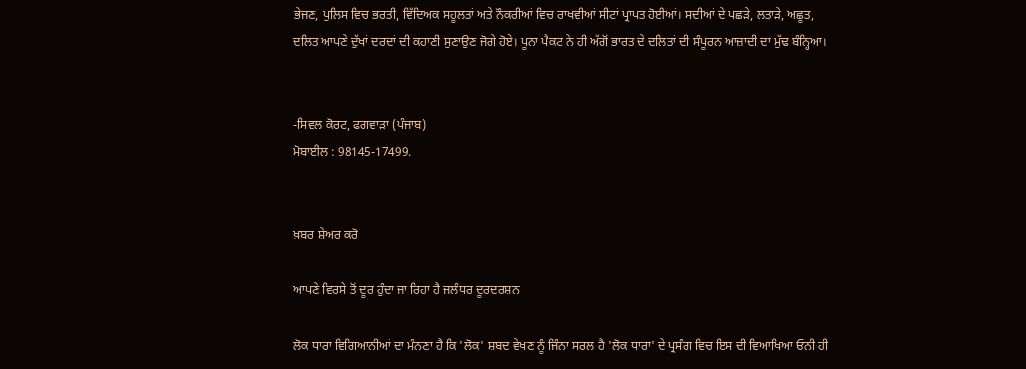ਭੇਜਣ, ਪੁਲਿਸ ਵਿਚ ਭਰਤੀ, ਵਿੱਦਿਅਕ ਸਹੂਲਤਾਂ ਅਤੇ ਨੌਕਰੀਆਂ ਵਿਚ ਰਾਖਵੀਆਂ ਸੀਟਾਂ ਪ੍ਰਾਪਤ ਹੋਈਆਂ। ਸਦੀਆਂ ਦੇ ਪਛੜੇ, ਲਤਾੜੇ, ਅਛੂਤ, ਦਲਿਤ ਆਪਣੇ ਦੁੱਖਾਂ ਦਰਦਾਂ ਦੀ ਕਹਾਣੀ ਸੁਣਾਉਣ ਜੋਗੇ ਹੋਏ। ਪੂਨਾ ਪੈਕਟ ਨੇ ਹੀ ਅੱਗੋਂ ਭਾਰਤ ਦੇ ਦਲਿਤਾਂ ਦੀ ਸੰਪੂਰਨ ਆਜ਼ਾਦੀ ਦਾ ਮੁੱਢ ਬੰਨ੍ਹਿਆ।


-ਸਿਵਲ ਕੋਰਟ, ਫਗਵਾੜਾ (ਪੰਜਾਬ)
ਮੋਬਾਈਲ : 98145-17499.


ਖ਼ਬਰ ਸ਼ੇਅਰ ਕਰੋ

ਆਪਣੇ ਵਿਰਸੇ ਤੋਂ ਦੂਰ ਹੁੰਦਾ ਜਾ ਰਿਹਾ ਹੈ ਜਲੰਧਰ ਦੂਰਦਰਸ਼ਨ

ਲੋਕ ਧਾਰਾ ਵਿਗਿਆਨੀਆਂ ਦਾ ਮੰਨਣਾ ਹੈ ਕਿ 'ਲੋਕ' ਸ਼ਬਦ ਵੇਖਣ ਨੂੰ ਜਿੰਨਾ ਸਰਲ ਹੈ 'ਲੋਕ ਧਾਰਾ' ਦੇ ਪ੍ਰਸੰਗ ਵਿਚ ਇਸ ਦੀ ਵਿਆਖਿਆ ਓਨੀ ਹੀ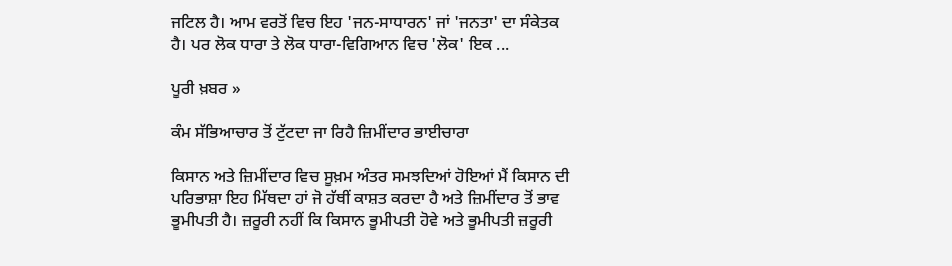ਜਟਿਲ ਹੈ। ਆਮ ਵਰਤੋਂ ਵਿਚ ਇਹ 'ਜਨ-ਸਾਧਾਰਨ' ਜਾਂ 'ਜਨਤਾ' ਦਾ ਸੰਕੇਤਕ ਹੈ। ਪਰ ਲੋਕ ਧਾਰਾ ਤੇ ਲੋਕ ਧਾਰਾ-ਵਿਗਿਆਨ ਵਿਚ 'ਲੋਕ' ਇਕ ...

ਪੂਰੀ ਖ਼ਬਰ »

ਕੰਮ ਸੱਭਿਆਚਾਰ ਤੋਂ ਟੁੱਟਦਾ ਜਾ ਰਿਹੈ ਜ਼ਿਮੀਂਦਾਰ ਭਾਈਚਾਰਾ

ਕਿਸਾਨ ਅਤੇ ਜ਼ਿਮੀਂਦਾਰ ਵਿਚ ਸੂਖ਼ਮ ਅੰਤਰ ਸਮਝਦਿਆਂ ਹੋਇਆਂ ਮੈਂ ਕਿਸਾਨ ਦੀ ਪਰਿਭਾਸ਼ਾ ਇਹ ਮਿੱਥਦਾ ਹਾਂ ਜੋ ਹੱਥੀਂ ਕਾਸ਼ਤ ਕਰਦਾ ਹੈ ਅਤੇ ਜ਼ਿਮੀਂਦਾਰ ਤੋਂ ਭਾਵ ਭੂਮੀਪਤੀ ਹੈ। ਜ਼ਰੂਰੀ ਨਹੀਂ ਕਿ ਕਿਸਾਨ ਭੂਮੀਪਤੀ ਹੋਵੇ ਅਤੇ ਭੂਮੀਪਤੀ ਜ਼ਰੂਰੀ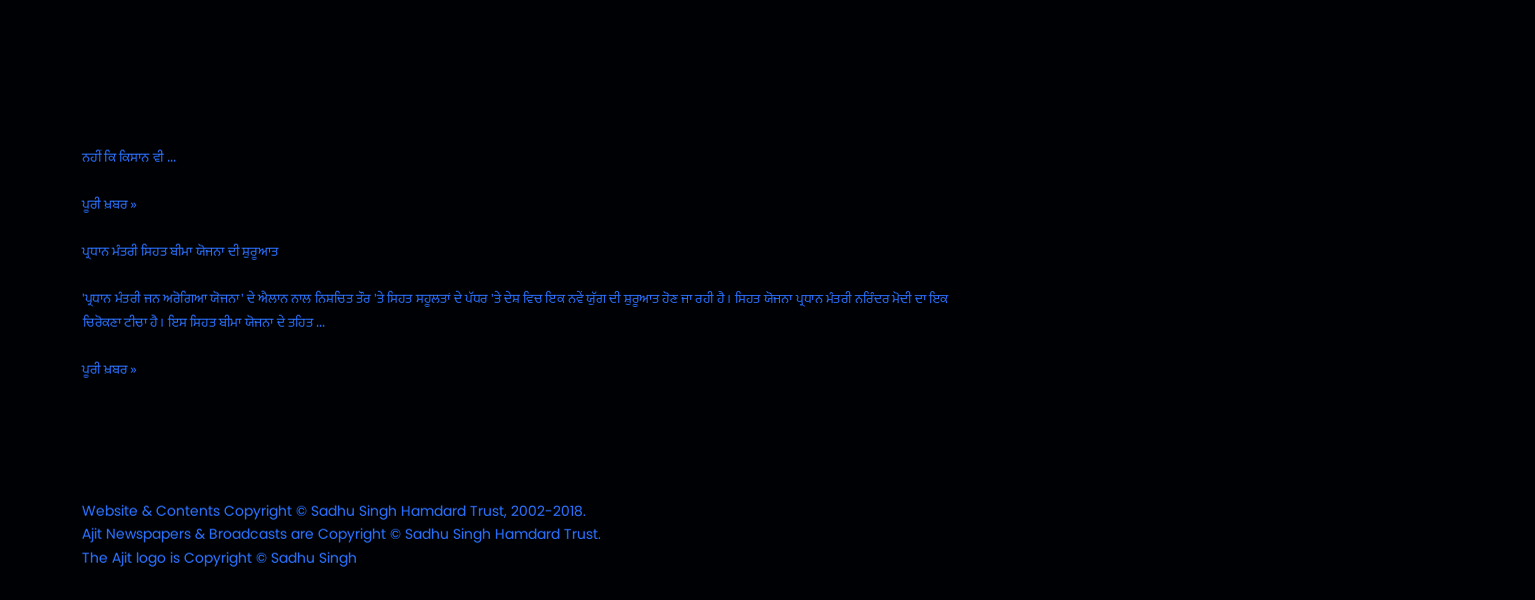ਨਹੀਂ ਕਿ ਕਿਸਾਨ ਵੀ ...

ਪੂਰੀ ਖ਼ਬਰ »

ਪ੍ਰਧਾਨ ਮੰਤਰੀ ਸਿਹਤ ਬੀਮਾ ਯੋਜਨਾ ਦੀ ਸ਼ੁਰੂਆਤ

'ਪ੍ਰਧਾਨ ਮੰਤਰੀ ਜਨ ਅਰੋਗਿਆ ਯੋਜਨਾ' ਦੇ ਐਲਾਨ ਨਾਲ ਨਿਸ਼ਚਿਤ ਤੌਰ 'ਤੇ ਸਿਹਤ ਸਹੂਲਤਾਂ ਦੇ ਪੱਧਰ 'ਤੇ ਦੇਸ਼ ਵਿਚ ਇਕ ਨਵੇਂ ਯੁੱਗ ਦੀ ਸ਼ੁਰੂਆਤ ਹੋਣ ਜਾ ਰਹੀ ਹੈ। ਸਿਹਤ ਯੋਜਨਾ ਪ੍ਰਧਾਨ ਮੰਤਰੀ ਨਰਿੰਦਰ ਮੋਦੀ ਦਾ ਇਕ ਚਿਰੋਕਣਾ ਟੀਚਾ ਹੈ। ਇਸ ਸਿਹਤ ਬੀਮਾ ਯੋਜਨਾ ਦੇ ਤਹਿਤ ...

ਪੂਰੀ ਖ਼ਬਰ »





Website & Contents Copyright © Sadhu Singh Hamdard Trust, 2002-2018.
Ajit Newspapers & Broadcasts are Copyright © Sadhu Singh Hamdard Trust.
The Ajit logo is Copyright © Sadhu Singh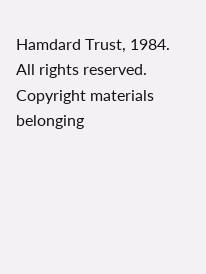Hamdard Trust, 1984.
All rights reserved. Copyright materials belonging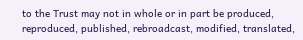to the Trust may not in whole or in part be produced, reproduced, published, rebroadcast, modified, translated,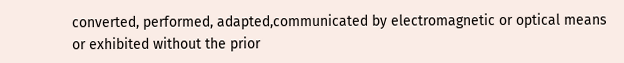converted, performed, adapted,communicated by electromagnetic or optical means or exhibited without the prior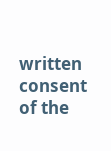written consent of the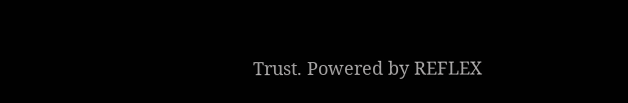Trust. Powered by REFLEX